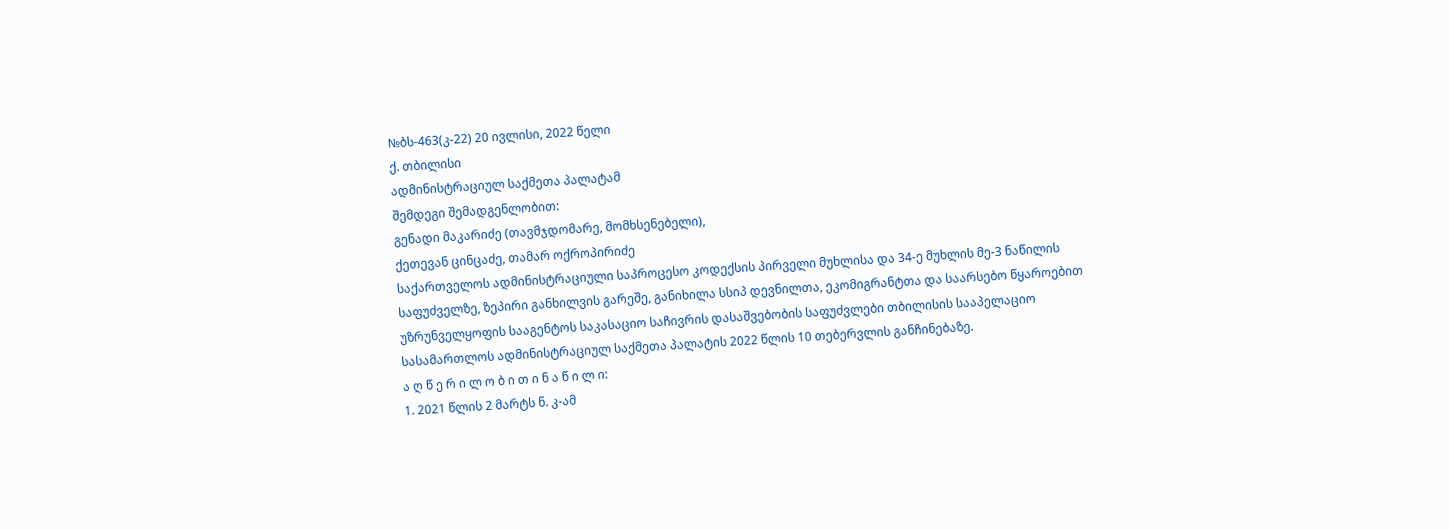№ბს-463(კ-22) 20 ივლისი, 2022 წელი
ქ. თბილისი
ადმინისტრაციულ საქმეთა პალატამ
შემდეგი შემადგენლობით:
გენადი მაკარიძე (თავმჯდომარე, მომხსენებელი),
ქეთევან ცინცაძე, თამარ ოქროპირიძე
საქართველოს ადმინისტრაციული საპროცესო კოდექსის პირველი მუხლისა და 34-ე მუხლის მე-3 ნაწილის საფუძველზე, ზეპირი განხილვის გარეშე, განიხილა სსიპ დევნილთა, ეკომიგრანტთა და საარსებო წყაროებით უზრუნველყოფის სააგენტოს საკასაციო საჩივრის დასაშვებობის საფუძვლები თბილისის სააპელაციო სასამართლოს ადმინისტრაციულ საქმეთა პალატის 2022 წლის 10 თებერვლის განჩინებაზე.
ა ღ წ ე რ ი ლ ო ბ ი თ ი ნ ა წ ი ლ ი:
1. 2021 წლის 2 მარტს ნ. კ-ამ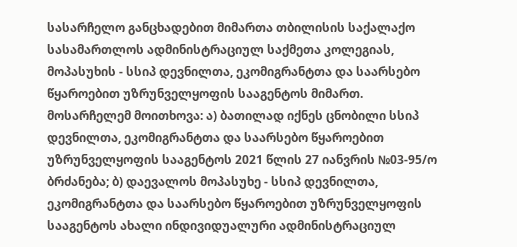სასარჩელო განცხადებით მიმართა თბილისის საქალაქო სასამართლოს ადმინისტრაციულ საქმეთა კოლეგიას, მოპასუხის - სსიპ დევნილთა, ეკომიგრანტთა და საარსებო წყაროებით უზრუნველყოფის სააგენტოს მიმართ.
მოსარჩელემ მოითხოვა: ა) ბათილად იქნეს ცნობილი სსიპ დევნილთა, ეკომიგრანტთა და საარსებო წყაროებით უზრუნველყოფის სააგენტოს 2021 წლის 27 იანვრის №03-95/ო ბრძანება; ბ) დაევალოს მოპასუხე - სსიპ დევნილთა, ეკომიგრანტთა და საარსებო წყაროებით უზრუნველყოფის სააგენტოს ახალი ინდივიდუალური ადმინისტრაციულ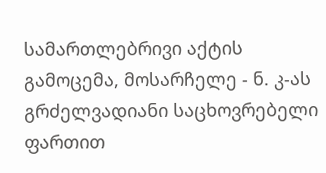სამართლებრივი აქტის გამოცემა, მოსარჩელე - ნ. კ-ას გრძელვადიანი საცხოვრებელი ფართით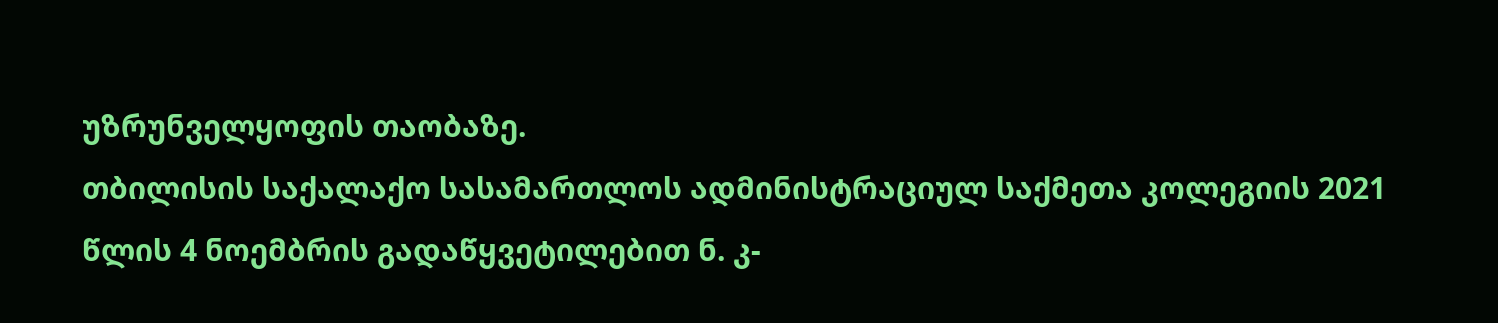უზრუნველყოფის თაობაზე.
თბილისის საქალაქო სასამართლოს ადმინისტრაციულ საქმეთა კოლეგიის 2021 წლის 4 ნოემბრის გადაწყვეტილებით ნ. კ-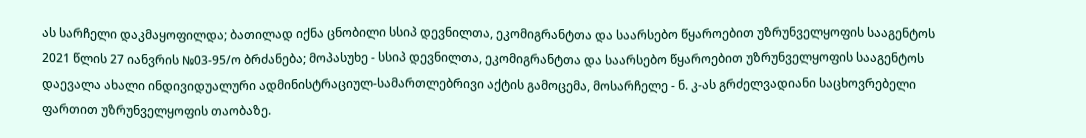ას სარჩელი დაკმაყოფილდა; ბათილად იქნა ცნობილი სსიპ დევნილთა, ეკომიგრანტთა და საარსებო წყაროებით უზრუნველყოფის სააგენტოს 2021 წლის 27 იანვრის №03-95/ო ბრძანება; მოპასუხე - სსიპ დევნილთა, ეკომიგრანტთა და საარსებო წყაროებით უზრუნველყოფის სააგენტოს დაევალა ახალი ინდივიდუალური ადმინისტრაციულ-სამართლებრივი აქტის გამოცემა, მოსარჩელე - ნ. კ-ას გრძელვადიანი საცხოვრებელი ფართით უზრუნველყოფის თაობაზე.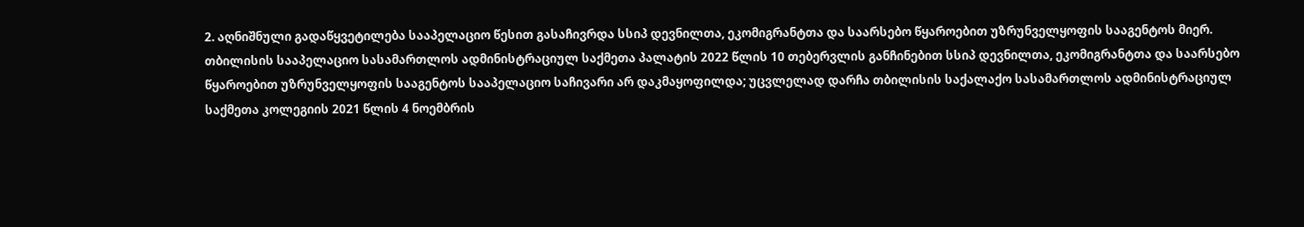2. აღნიშნული გადაწყვეტილება სააპელაციო წესით გასაჩივრდა სსიპ დევნილთა, ეკომიგრანტთა და საარსებო წყაროებით უზრუნველყოფის სააგენტოს მიერ.
თბილისის სააპელაციო სასამართლოს ადმინისტრაციულ საქმეთა პალატის 2022 წლის 10 თებერვლის განჩინებით სსიპ დევნილთა, ეკომიგრანტთა და საარსებო წყაროებით უზრუნველყოფის სააგენტოს სააპელაციო საჩივარი არ დაკმაყოფილდა; უცვლელად დარჩა თბილისის საქალაქო სასამართლოს ადმინისტრაციულ საქმეთა კოლეგიის 2021 წლის 4 ნოემბრის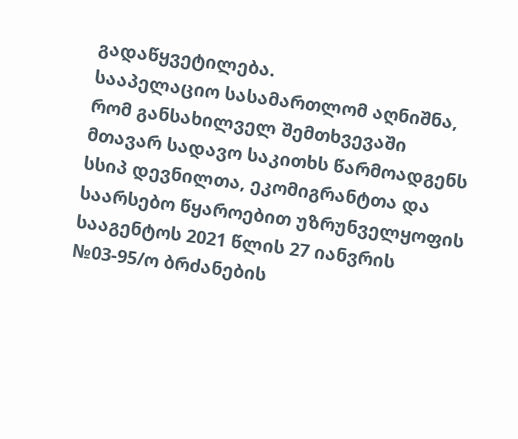გადაწყვეტილება.
სააპელაციო სასამართლომ აღნიშნა, რომ განსახილველ შემთხვევაში მთავარ სადავო საკითხს წარმოადგენს სსიპ დევნილთა, ეკომიგრანტთა და საარსებო წყაროებით უზრუნველყოფის სააგენტოს 2021 წლის 27 იანვრის №03-95/ო ბრძანების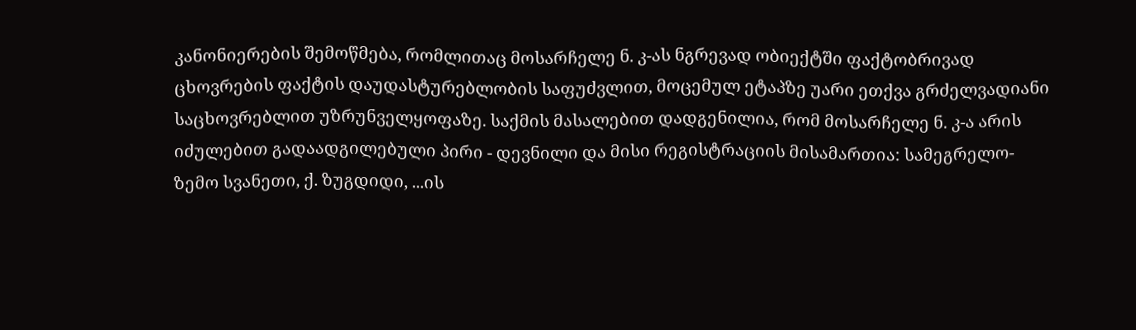კანონიერების შემოწმება, რომლითაც მოსარჩელე ნ. კ-ას ნგრევად ობიექტში ფაქტობრივად ცხოვრების ფაქტის დაუდასტურებლობის საფუძვლით, მოცემულ ეტაპზე უარი ეთქვა გრძელვადიანი საცხოვრებლით უზრუნველყოფაზე. საქმის მასალებით დადგენილია, რომ მოსარჩელე ნ. კ-ა არის იძულებით გადაადგილებული პირი - დევნილი და მისი რეგისტრაციის მისამართია: სამეგრელო-ზემო სვანეთი, ქ. ზუგდიდი, ...ის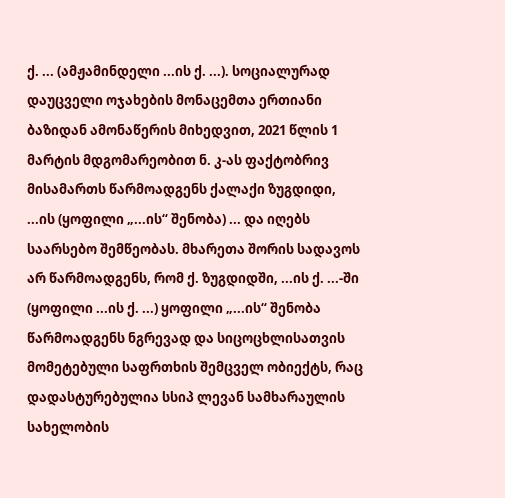ქ. ... (ამჟამინდელი ...ის ქ. ...). სოციალურად დაუცველი ოჯახების მონაცემთა ერთიანი ბაზიდან ამონაწერის მიხედვით, 2021 წლის 1 მარტის მდგომარეობით ნ. კ-ას ფაქტობრივ მისამართს წარმოადგენს ქალაქი ზუგდიდი, ...ის (ყოფილი „...ის“ შენობა) ... და იღებს საარსებო შემწეობას. მხარეთა შორის სადავოს არ წარმოადგენს, რომ ქ. ზუგდიდში, ...ის ქ. ...-ში (ყოფილი ...ის ქ. ...) ყოფილი „...ის“ შენობა წარმოადგენს ნგრევად და სიცოცხლისათვის მომეტებული საფრთხის შემცველ ობიექტს, რაც დადასტურებულია სსიპ ლევან სამხარაულის სახელობის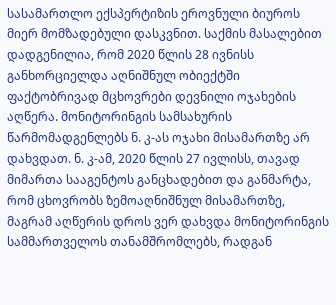სასამართლო ექსპერტიზის ეროვნული ბიუროს მიერ მომზადებული დასკვნით. საქმის მასალებით დადგენილია, რომ 2020 წლის 28 ივნისს განხორციელდა აღნიშნულ ობიექტში ფაქტობრივად მცხოვრები დევნილი ოჯახების აღწერა. მონიტორინგის სამსახურის წარმომადგენლებს ნ. კ-ას ოჯახი მისამართზე არ დახვდათ. ნ. კ-ამ, 2020 წლის 27 ივლისს, თავად მიმართა სააგენტოს განცხადებით და განმარტა, რომ ცხოვრობს ზემოაღნიშნულ მისამართზე, მაგრამ აღწერის დროს ვერ დახვდა მონიტორინგის სამმართველოს თანამშრომლებს, რადგან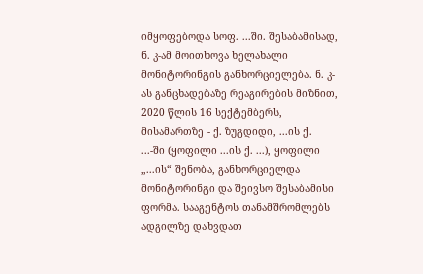იმყოფებოდა სოფ. ...ში. შესაბამისად, ნ. კ-ამ მოითხოვა ხელახალი მონიტორინგის განხორციელება. ნ. კ-ას განცხადებაზე რეაგირების მიზნით, 2020 წლის 16 სექტემბერს, მისამართზე - ქ. ზუგდიდი, ...ის ქ. ...-ში (ყოფილი ...ის ქ. ...), ყოფილი „...ის“ შენობა, განხორციელდა მონიტორინგი და შეივსო შესაბამისი ფორმა. სააგენტოს თანამშრომლებს ადგილზე დახვდათ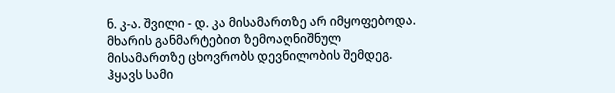ნ. კ-ა. შვილი - დ. კა მისამართზე არ იმყოფებოდა. მხარის განმარტებით ზემოაღნიშნულ მისამართზე ცხოვრობს დევნილობის შემდეგ. ჰყავს სამი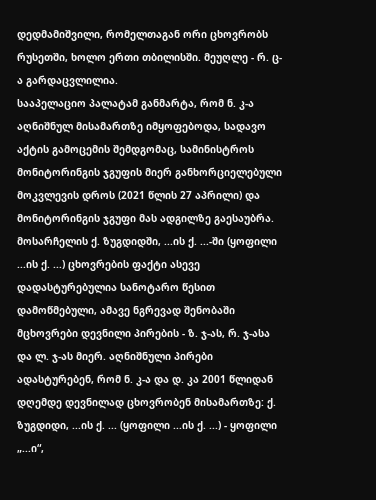დედმამიშვილი, რომელთაგან ორი ცხოვრობს რუსეთში, ხოლო ერთი თბილისში. მეუღლე - რ. ც-ა გარდაცვლილია.
სააპელაციო პალატამ განმარტა, რომ ნ. კ-ა აღნიშნულ მისამართზე იმყოფებოდა, სადავო აქტის გამოცემის შემდგომაც, სამინისტროს მონიტორინგის ჯგუფის მიერ განხორციელებული მოკვლევის დროს (2021 წლის 27 აპრილი) და მონიტორინგის ჯგუფი მას ადგილზე გაესაუბრა. მოსარჩელის ქ. ზუგდიდში, ...ის ქ. ...-ში (ყოფილი ...ის ქ. ...) ცხოვრების ფაქტი ასევე დადასტურებულია სანოტარო წესით დამოწმებული, ამავე ნგრევად შენობაში მცხოვრები დევნილი პირების - ზ. ჯ-ას, რ. ჯ-ასა და ლ. ჯ-ას მიერ. აღნიშნული პირები ადასტურებენ, რომ ნ. კ-ა და დ. კა 2001 წლიდან დღემდე დევნილად ცხოვრობენ მისამართზე: ქ. ზუგდიდი, ...ის ქ. ... (ყოფილი ...ის ქ. ...) - ყოფილი „...ი“,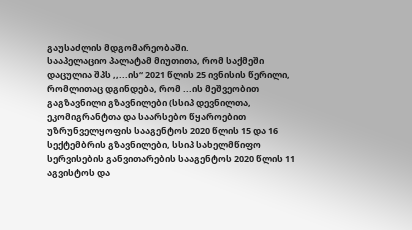გაუსაძლის მდგომარეობაში.
სააპელაციო პალატამ მიუთითა, რომ საქმეში დაცულია შპს ,,...ის“ 2021 წლის 25 ივნისის წერილი, რომლითაც დგინდება, რომ ...ის მეშვეობით გაგზავნილი გზავნილები (სსიპ დევნილთა, ეკომიგრანტთა და საარსებო წყაროებით უზრუნველყოფის სააგენტოს 2020 წლის 15 და 16 სექტემბრის გზავნილები, სსიპ სახელმწიფო სერვისების განვითარების სააგენტოს 2020 წლის 11 აგვისტოს და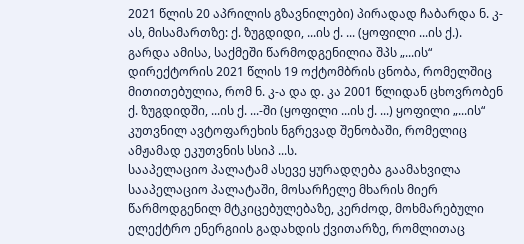2021 წლის 20 აპრილის გზავნილები) პირადად ჩაბარდა ნ. კ-ას, მისამართზე: ქ. ზუგდიდი, ...ის ქ. ... (ყოფილი ...ის ქ.). გარდა ამისა, საქმეში წარმოდგენილია შპს „...ის“ დირექტორის 2021 წლის 19 ოქტომბრის ცნობა, რომელშიც მითითებულია, რომ ნ. კ-ა და დ. კა 2001 წლიდან ცხოვრობენ ქ. ზუგდიდში, ...ის ქ. ...-ში (ყოფილი ...ის ქ. ...) ყოფილი „...ის“ კუთვნილ ავტოფარეხის ნგრევად შენობაში, რომელიც ამჟამად ეკუთვნის სსიპ ...ს.
სააპელაციო პალატამ ასევე ყურადღება გაამახვილა სააპელაციო პალატაში, მოსარჩელე მხარის მიერ წარმოდგენილ მტკიცებულებაზე, კერძოდ, მოხმარებული ელექტრო ენერგიის გადახდის ქვითარზე, რომლითაც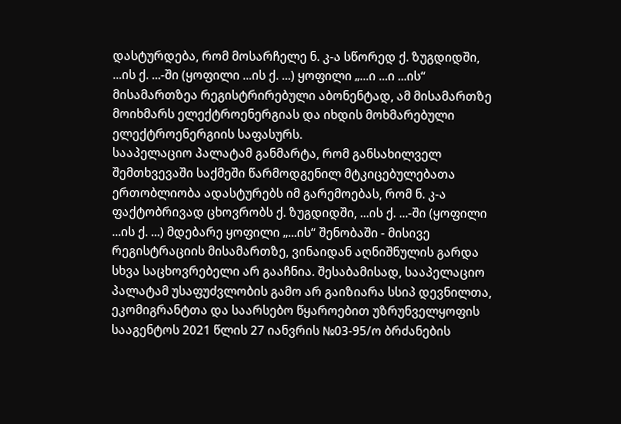დასტურდება, რომ მოსარჩელე ნ. კ-ა სწორედ ქ. ზუგდიდში, ...ის ქ. ...-ში (ყოფილი ...ის ქ. ...) ყოფილი „...ი ...ი ...ის“ მისამართზეა რეგისტრირებული აბონენტად, ამ მისამართზე მოიხმარს ელექტროენერგიას და იხდის მოხმარებული ელექტროენერგიის საფასურს.
სააპელაციო პალატამ განმარტა, რომ განსახილველ შემთხვევაში საქმეში წარმოდგენილ მტკიცებულებათა ერთობლიობა ადასტურებს იმ გარემოებას, რომ ნ. კ-ა ფაქტობრივად ცხოვრობს ქ. ზუგდიდში, ...ის ქ. ...-ში (ყოფილი ...ის ქ. ...) მდებარე ყოფილი „...ის“ შენობაში - მისივე რეგისტრაციის მისამართზე, ვინაიდან აღნიშნულის გარდა სხვა საცხოვრებელი არ გააჩნია. შესაბამისად, სააპელაციო პალატამ უსაფუძვლობის გამო არ გაიზიარა სსიპ დევნილთა, ეკომიგრანტთა და საარსებო წყაროებით უზრუნველყოფის სააგენტოს 2021 წლის 27 იანვრის №03-95/ო ბრძანების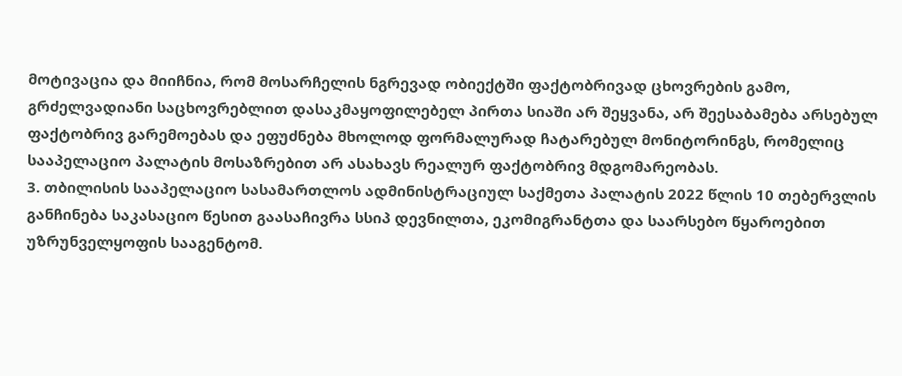მოტივაცია და მიიჩნია, რომ მოსარჩელის ნგრევად ობიექტში ფაქტობრივად ცხოვრების გამო, გრძელვადიანი საცხოვრებლით დასაკმაყოფილებელ პირთა სიაში არ შეყვანა, არ შეესაბამება არსებულ ფაქტობრივ გარემოებას და ეფუძნება მხოლოდ ფორმალურად ჩატარებულ მონიტორინგს, რომელიც სააპელაციო პალატის მოსაზრებით არ ასახავს რეალურ ფაქტობრივ მდგომარეობას.
3. თბილისის სააპელაციო სასამართლოს ადმინისტრაციულ საქმეთა პალატის 2022 წლის 10 თებერვლის განჩინება საკასაციო წესით გაასაჩივრა სსიპ დევნილთა, ეკომიგრანტთა და საარსებო წყაროებით უზრუნველყოფის სააგენტომ.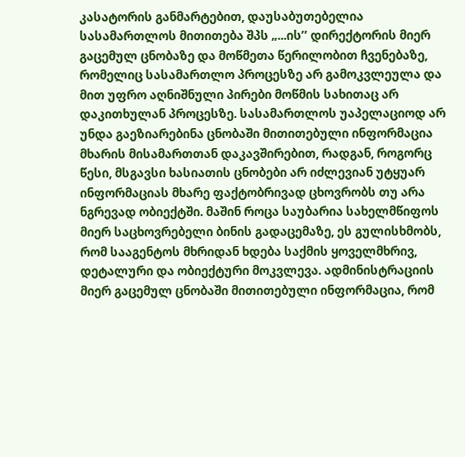კასატორის განმარტებით, დაუსაბუთებელია სასამართლოს მითითება შპს „...ის’’ დირექტორის მიერ გაცემულ ცნობაზე და მოწმეთა წერილობით ჩვენებაზე, რომელიც სასამართლო პროცესზე არ გამოკვლეულა და მით უფრო აღნიშნული პირები მოწმის სახითაც არ დაკითხულან პროცესზე. სასამართლოს უაპელაციოდ არ უნდა გაეზიარებინა ცნობაში მითითებული ინფორმაცია მხარის მისამართთან დაკავშირებით, რადგან, როგორც წესი, მსგავსი ხასიათის ცნობები არ იძლევიან უტყუარ ინფორმაციას მხარე ფაქტობრივად ცხოვრობს თუ არა ნგრევად ობიექტში. მაშინ როცა საუბარია სახელმწიფოს მიერ საცხოვრებელი ბინის გადაცემაზე, ეს გულისხმობს, რომ სააგენტოს მხრიდან ხდება საქმის ყოველმხრივ, დეტალური და ობიექტური მოკვლევა. ადმინისტრაციის მიერ გაცემულ ცნობაში მითითებული ინფორმაცია, რომ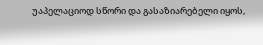უაპელაციოდ სწორი და გასაზიარებელი იყოს,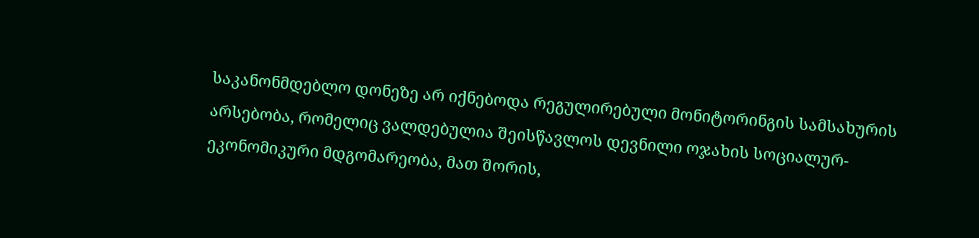საკანონმდებლო დონეზე არ იქნებოდა რეგულირებული მონიტორინგის სამსახურის არსებობა, რომელიც ვალდებულია შეისწავლოს დევნილი ოჯახის სოციალურ-ეკონომიკური მდგომარეობა, მათ შორის,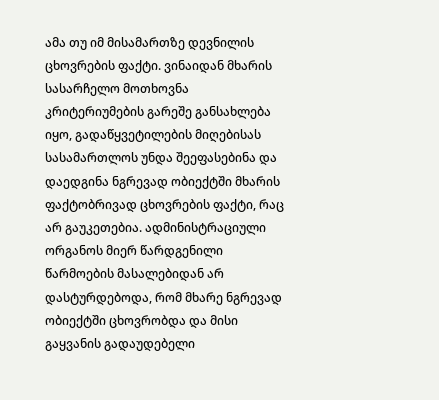ამა თუ იმ მისამართზე დევნილის ცხოვრების ფაქტი. ვინაიდან მხარის სასარჩელო მოთხოვნა კრიტერიუმების გარეშე განსახლება იყო, გადაწყვეტილების მიღებისას სასამართლოს უნდა შეეფასებინა და დაედგინა ნგრევად ობიექტში მხარის ფაქტობრივად ცხოვრების ფაქტი, რაც არ გაუკეთებია. ადმინისტრაციული ორგანოს მიერ წარდგენილი წარმოების მასალებიდან არ დასტურდებოდა, რომ მხარე ნგრევად ობიექტში ცხოვრობდა და მისი გაყვანის გადაუდებელი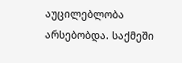აუცილებლობა არსებობდა. საქმეში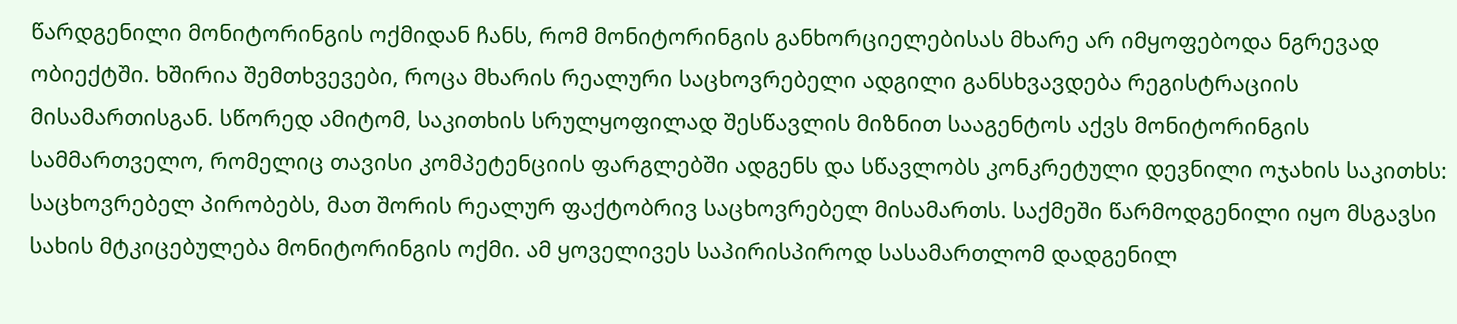წარდგენილი მონიტორინგის ოქმიდან ჩანს, რომ მონიტორინგის განხორციელებისას მხარე არ იმყოფებოდა ნგრევად ობიექტში. ხშირია შემთხვევები, როცა მხარის რეალური საცხოვრებელი ადგილი განსხვავდება რეგისტრაციის მისამართისგან. სწორედ ამიტომ, საკითხის სრულყოფილად შესწავლის მიზნით სააგენტოს აქვს მონიტორინგის სამმართველო, რომელიც თავისი კომპეტენციის ფარგლებში ადგენს და სწავლობს კონკრეტული დევნილი ოჯახის საკითხს: საცხოვრებელ პირობებს, მათ შორის რეალურ ფაქტობრივ საცხოვრებელ მისამართს. საქმეში წარმოდგენილი იყო მსგავსი სახის მტკიცებულება მონიტორინგის ოქმი. ამ ყოველივეს საპირისპიროდ სასამართლომ დადგენილ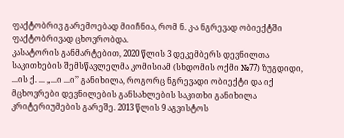ფაქტობრივ გარემოებად მიიჩნია, რომ ნ. კ-ა ნგრევად ობიექტში ფაქტობრივად ცხოვრობდა.
კასატორის განმარტებით, 2020 წლის 3 დეკემბერს დევნილთა საკითხების შემსწავლელმა კომისიამ (სხდომის ოქმი №77) ზუგდიდი, ...ის ქ. ... „...ი ...ი’’ განიხილა, როგორც ნგრევადი ობიექტი და იქ მცხოვრები დევნილების განსახლების საკითხი განიხილა კრიტერიუმების გარეშე. 2013 წლის 9 აგვისტოს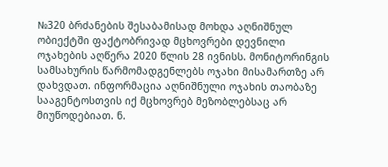№320 ბრძანების შესაბამისად მოხდა აღნიშნულ ობიექტში ფაქტობრივად მცხოვრები დევნილი ოჯახების აღწერა 2020 წლის 28 ივნისს. მონიტორინგის სამსახურის წარმომადგენლებს ოჯახი მისამართზე არ დახვდათ. ინფორმაცია აღნიშნული ოჯახის თაობაზე სააგენტოსთვის იქ მცხოვრებ მეზობლებსაც არ მიუწოდებიათ. ნ.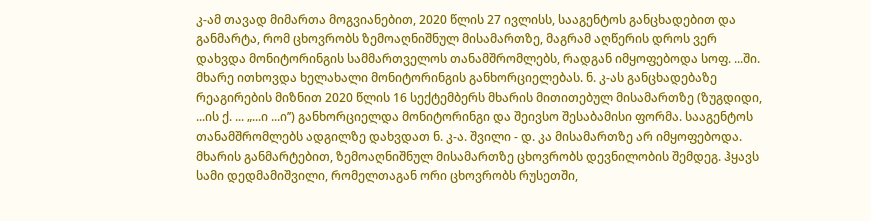კ-ამ თავად მიმართა მოგვიანებით, 2020 წლის 27 ივლისს, სააგენტოს განცხადებით და განმარტა, რომ ცხოვრობს ზემოაღნიშნულ მისამართზე, მაგრამ აღწერის დროს ვერ დახვდა მონიტორინგის სამმართველოს თანამშრომლებს, რადგან იმყოფებოდა სოფ. ...ში. მხარე ითხოვდა ხელახალი მონიტორინგის განხორციელებას. ნ. კ-ას განცხადებაზე რეაგირების მიზნით 2020 წლის 16 სექტემბერს მხარის მითითებულ მისამართზე (ზუგდიდი, ...ის ქ. ... „...ი ...ი’’) განხორციელდა მონიტორინგი და შეივსო შესაბამისი ფორმა. სააგენტოს თანამშრომლებს ადგილზე დახვდათ ნ. კ-ა. შვილი - დ. კა მისამართზე არ იმყოფებოდა. მხარის განმარტებით, ზემოაღნიშნულ მისამართზე ცხოვრობს დევნილობის შემდეგ. ჰყავს სამი დედმამიშვილი, რომელთაგან ორი ცხოვრობს რუსეთში,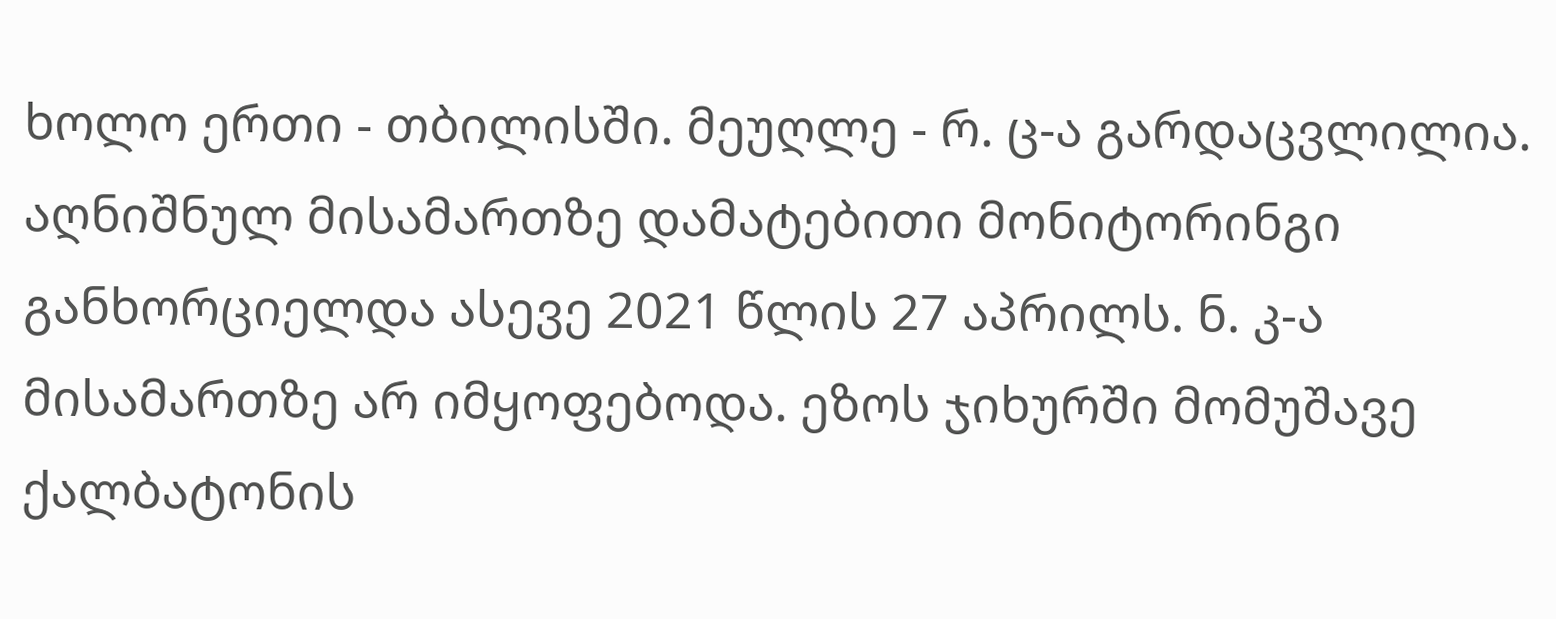ხოლო ერთი - თბილისში. მეუღლე - რ. ც-ა გარდაცვლილია. აღნიშნულ მისამართზე დამატებითი მონიტორინგი განხორციელდა ასევე 2021 წლის 27 აპრილს. ნ. კ-ა მისამართზე არ იმყოფებოდა. ეზოს ჯიხურში მომუშავე ქალბატონის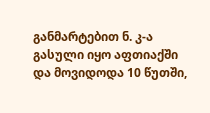განმარტებით ნ. კ-ა გასული იყო აფთიაქში და მოვიდოდა 10 წუთში,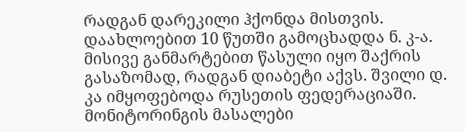რადგან დარეკილი ჰქონდა მისთვის. დაახლოებით 10 წუთში გამოცხადდა ნ. კ-ა. მისივე განმარტებით წასული იყო შაქრის გასაზომად, რადგან დიაბეტი აქვს. შვილი დ. კა იმყოფებოდა რუსეთის ფედერაციაში. მონიტორინგის მასალები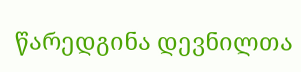წარედგინა დევნილთა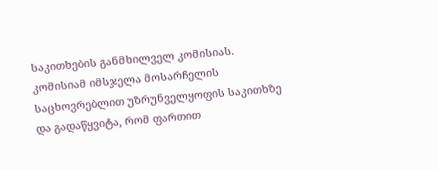საკითხების განმხილველ კომისიას. კომისიამ იმსჯელა მოსარჩელის საცხოვრებლით უზრუნველყოფის საკითხზე და გადაწყვიტა, რომ ფართით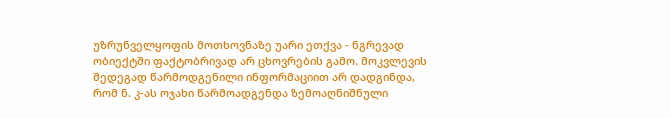უზრუნველყოფის მოთხოვნაზე უარი ეთქვა - ნგრევად ობიექტში ფაქტობრივად არ ცხოვრების გამო. მოკვლევის შედეგად წარმოდგენილი ინფორმაციით არ დადგინდა, რომ ნ. კ-ას ოჯახი წარმოადგენდა ზემოაღნიშნული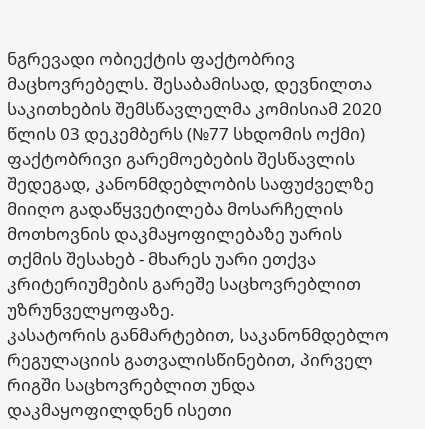ნგრევადი ობიექტის ფაქტობრივ მაცხოვრებელს. შესაბამისად, დევნილთა საკითხების შემსწავლელმა კომისიამ 2020 წლის 03 დეკემბერს (№77 სხდომის ოქმი) ფაქტობრივი გარემოებების შესწავლის შედეგად, კანონმდებლობის საფუძველზე მიიღო გადაწყვეტილება მოსარჩელის მოთხოვნის დაკმაყოფილებაზე უარის თქმის შესახებ - მხარეს უარი ეთქვა კრიტერიუმების გარეშე საცხოვრებლით უზრუნველყოფაზე.
კასატორის განმარტებით, საკანონმდებლო რეგულაციის გათვალისწინებით, პირველ რიგში საცხოვრებლით უნდა დაკმაყოფილდნენ ისეთი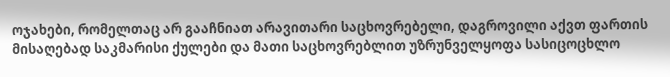ოჯახები, რომელთაც არ გააჩნიათ არავითარი საცხოვრებელი, დაგროვილი აქვთ ფართის მისაღებად საკმარისი ქულები და მათი საცხოვრებლით უზრუნველყოფა სასიცოცხლო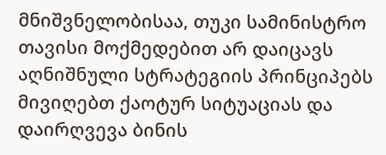მნიშვნელობისაა, თუკი სამინისტრო თავისი მოქმედებით არ დაიცავს აღნიშნული სტრატეგიის პრინციპებს მივიღებთ ქაოტურ სიტუაციას და დაირღვევა ბინის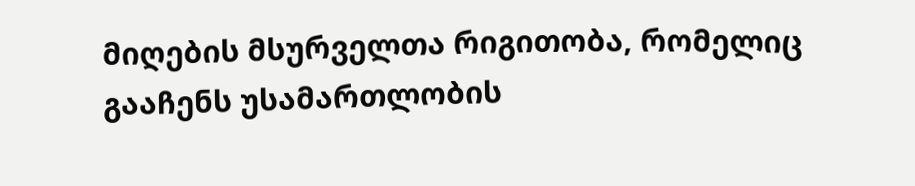მიღების მსურველთა რიგითობა, რომელიც გააჩენს უსამართლობის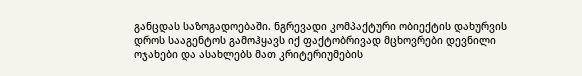განცდას საზოგადოებაში. ნგრევადი კომპაქტური ობიექტის დახურვის დროს სააგენტოს გამოჰყავს იქ ფაქტობრივად მცხოვრები დევნილი ოჯახები და ასახლებს მათ კრიტერიუმების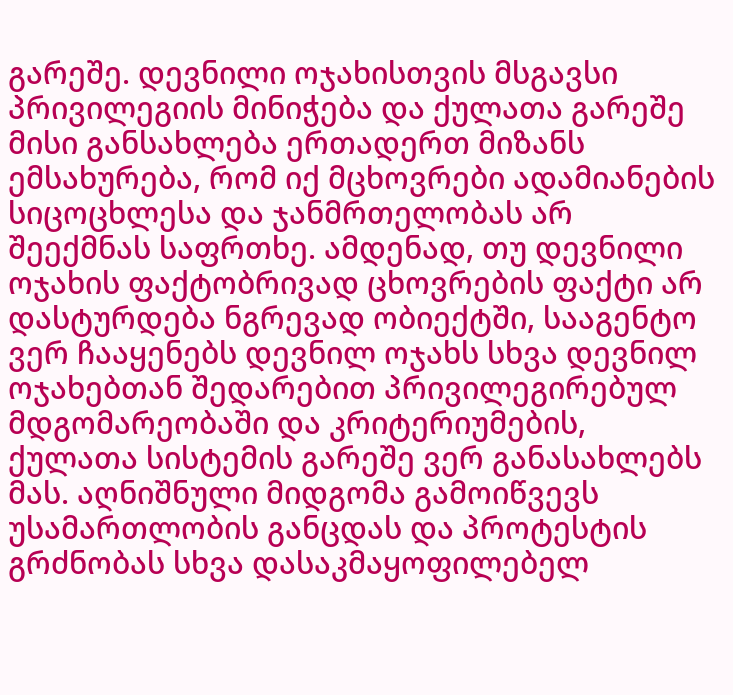გარეშე. დევნილი ოჯახისთვის მსგავსი პრივილეგიის მინიჭება და ქულათა გარეშე მისი განსახლება ერთადერთ მიზანს ემსახურება, რომ იქ მცხოვრები ადამიანების სიცოცხლესა და ჯანმრთელობას არ შეექმნას საფრთხე. ამდენად, თუ დევნილი ოჯახის ფაქტობრივად ცხოვრების ფაქტი არ დასტურდება ნგრევად ობიექტში, სააგენტო ვერ ჩააყენებს დევნილ ოჯახს სხვა დევნილ ოჯახებთან შედარებით პრივილეგირებულ მდგომარეობაში და კრიტერიუმების, ქულათა სისტემის გარეშე ვერ განასახლებს მას. აღნიშნული მიდგომა გამოიწვევს უსამართლობის განცდას და პროტესტის გრძნობას სხვა დასაკმაყოფილებელ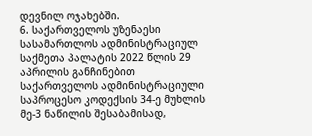დევნილ ოჯახებში.
6. საქართველოს უზენაესი სასამართლოს ადმინისტრაციულ საქმეთა პალატის 2022 წლის 29 აპრილის განჩინებით საქართველოს ადმინისტრაციული საპროცესო კოდექსის 34-ე მუხლის მე-3 ნაწილის შესაბამისად,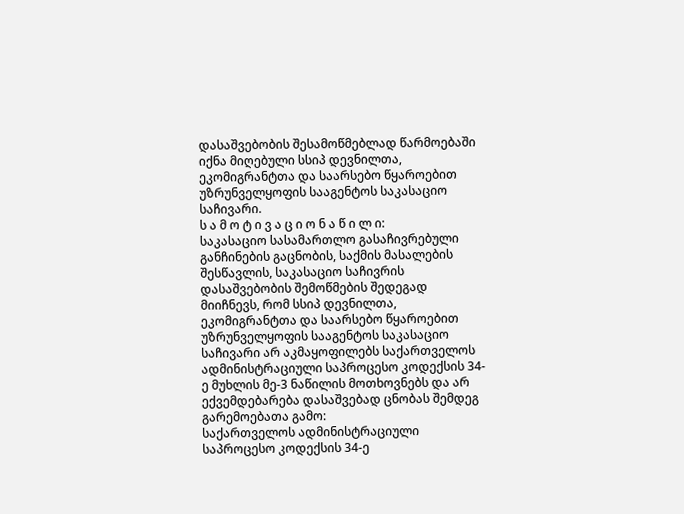დასაშვებობის შესამოწმებლად წარმოებაში იქნა მიღებული სსიპ დევნილთა, ეკომიგრანტთა და საარსებო წყაროებით უზრუნველყოფის სააგენტოს საკასაციო საჩივარი.
ს ა მ ო ტ ი ვ ა ც ი ო ნ ა წ ი ლ ი:
საკასაციო სასამართლო გასაჩივრებული განჩინების გაცნობის, საქმის მასალების შესწავლის, საკასაციო საჩივრის დასაშვებობის შემოწმების შედეგად მიიჩნევს, რომ სსიპ დევნილთა, ეკომიგრანტთა და საარსებო წყაროებით უზრუნველყოფის სააგენტოს საკასაციო საჩივარი არ აკმაყოფილებს საქართველოს ადმინისტრაციული საპროცესო კოდექსის 34-ე მუხლის მე-3 ნაწილის მოთხოვნებს და არ ექვემდებარება დასაშვებად ცნობას შემდეგ გარემოებათა გამო:
საქართველოს ადმინისტრაციული საპროცესო კოდექსის 34-ე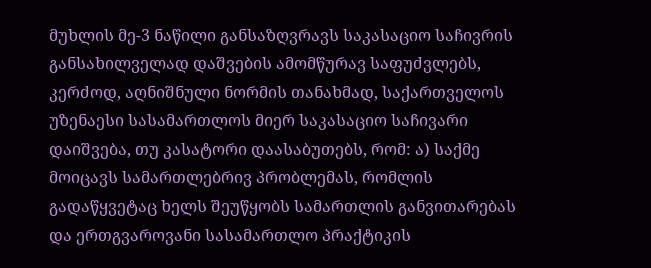მუხლის მე-3 ნაწილი განსაზღვრავს საკასაციო საჩივრის განსახილველად დაშვების ამომწურავ საფუძვლებს, კერძოდ, აღნიშნული ნორმის თანახმად, საქართველოს უზენაესი სასამართლოს მიერ საკასაციო საჩივარი დაიშვება, თუ კასატორი დაასაბუთებს, რომ: ა) საქმე მოიცავს სამართლებრივ პრობლემას, რომლის გადაწყვეტაც ხელს შეუწყობს სამართლის განვითარებას და ერთგვაროვანი სასამართლო პრაქტიკის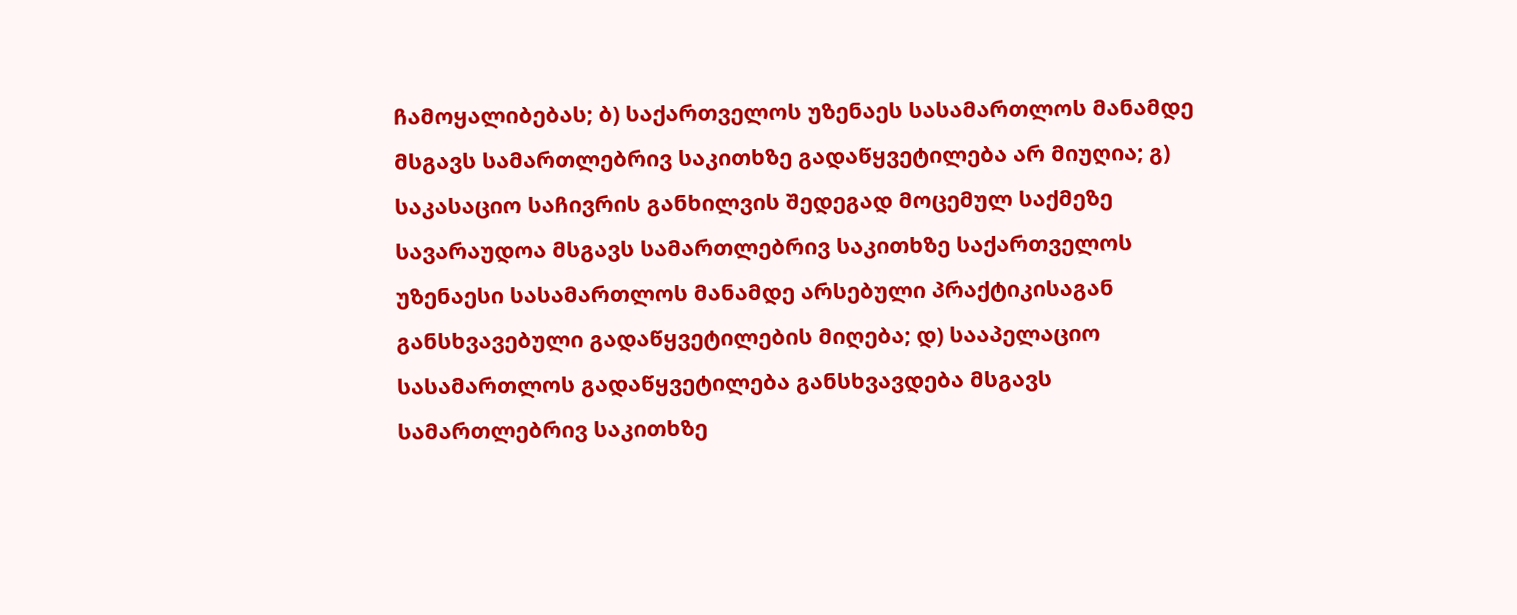ჩამოყალიბებას; ბ) საქართველოს უზენაეს სასამართლოს მანამდე მსგავს სამართლებრივ საკითხზე გადაწყვეტილება არ მიუღია; გ) საკასაციო საჩივრის განხილვის შედეგად მოცემულ საქმეზე სავარაუდოა მსგავს სამართლებრივ საკითხზე საქართველოს უზენაესი სასამართლოს მანამდე არსებული პრაქტიკისაგან განსხვავებული გადაწყვეტილების მიღება; დ) სააპელაციო სასამართლოს გადაწყვეტილება განსხვავდება მსგავს სამართლებრივ საკითხზე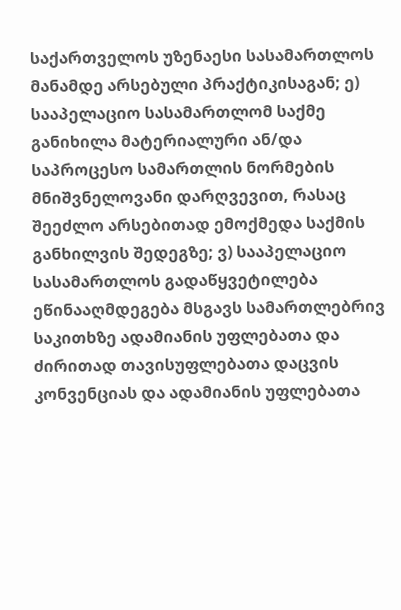საქართველოს უზენაესი სასამართლოს მანამდე არსებული პრაქტიკისაგან; ე) სააპელაციო სასამართლომ საქმე განიხილა მატერიალური ან/და საპროცესო სამართლის ნორმების მნიშვნელოვანი დარღვევით, რასაც შეეძლო არსებითად ემოქმედა საქმის განხილვის შედეგზე; ვ) სააპელაციო სასამართლოს გადაწყვეტილება ეწინააღმდეგება მსგავს სამართლებრივ საკითხზე ადამიანის უფლებათა და ძირითად თავისუფლებათა დაცვის კონვენციას და ადამიანის უფლებათა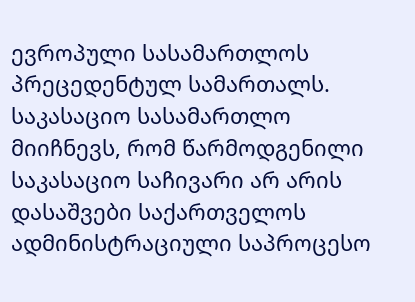ევროპული სასამართლოს პრეცედენტულ სამართალს.
საკასაციო სასამართლო მიიჩნევს, რომ წარმოდგენილი საკასაციო საჩივარი არ არის დასაშვები საქართველოს ადმინისტრაციული საპროცესო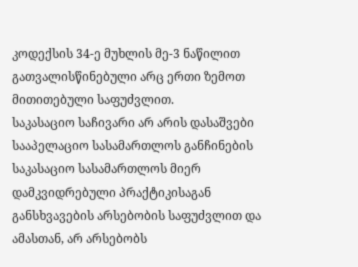კოდექსის 34-ე მუხლის მე-3 ნაწილით გათვალისწინებული არც ერთი ზემოთ მითითებული საფუძვლით.
საკასაციო საჩივარი არ არის დასაშვები სააპელაციო სასამართლოს განჩინების საკასაციო სასამართლოს მიერ დამკვიდრებული პრაქტიკისაგან განსხვავების არსებობის საფუძვლით და ამასთან, არ არსებობს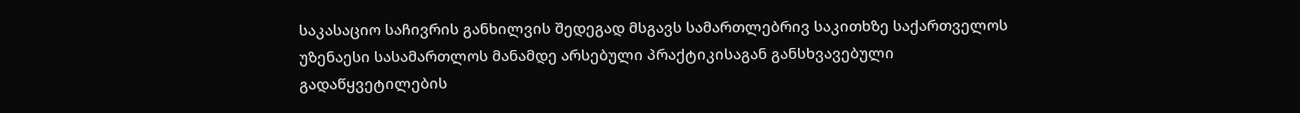საკასაციო საჩივრის განხილვის შედეგად მსგავს სამართლებრივ საკითხზე საქართველოს უზენაესი სასამართლოს მანამდე არსებული პრაქტიკისაგან განსხვავებული გადაწყვეტილების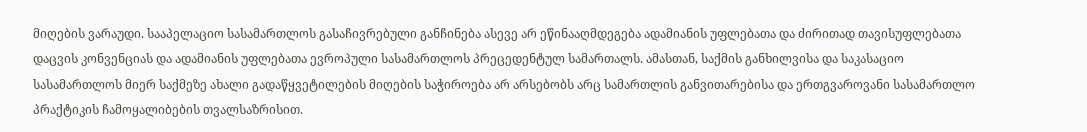მიღების ვარაუდი. სააპელაციო სასამართლოს გასაჩივრებული განჩინება ასევე არ ეწინააღმდეგება ადამიანის უფლებათა და ძირითად თავისუფლებათა დაცვის კონვენციას და ადამიანის უფლებათა ევროპული სასამართლოს პრეცედენტულ სამართალს. ამასთან, საქმის განხილვისა და საკასაციო სასამართლოს მიერ საქმეზე ახალი გადაწყვეტილების მიღების საჭიროება არ არსებობს არც სამართლის განვითარებისა და ერთგვაროვანი სასამართლო პრაქტიკის ჩამოყალიბების თვალსაზრისით.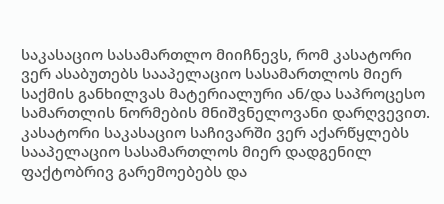საკასაციო სასამართლო მიიჩნევს, რომ კასატორი ვერ ასაბუთებს სააპელაციო სასამართლოს მიერ საქმის განხილვას მატერიალური ან/და საპროცესო სამართლის ნორმების მნიშვნელოვანი დარღვევით. კასატორი საკასაციო საჩივარში ვერ აქარწყლებს სააპელაციო სასამართლოს მიერ დადგენილ ფაქტობრივ გარემოებებს და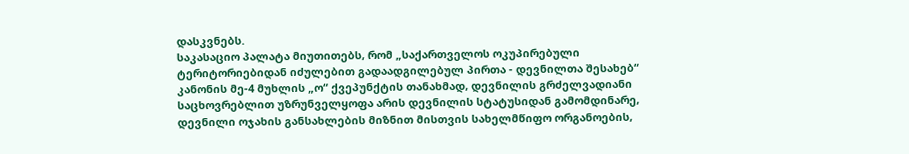დასკვნებს.
საკასაციო პალატა მიუთითებს, რომ „საქართველოს ოკუპირებული ტერიტორიებიდან იძულებით გადაადგილებულ პირთა - დევნილთა შესახებ“ კანონის მე-4 მუხლის „ო“ ქვეპუნქტის თანახმად, დევნილის გრძელვადიანი საცხოვრებლით უზრუნველყოფა არის დევნილის სტატუსიდან გამომდინარე, დევნილი ოჯახის განსახლების მიზნით მისთვის სახელმწიფო ორგანოების,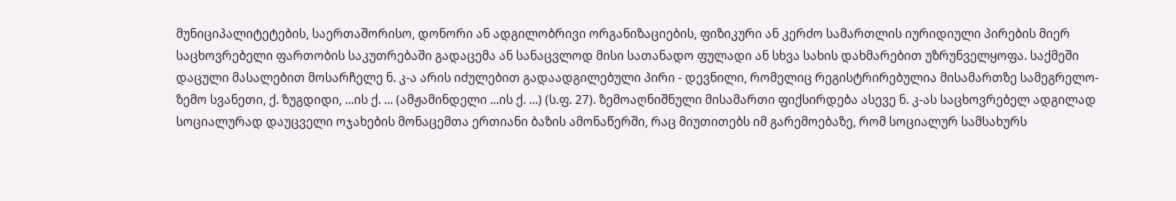მუნიციპალიტეტების, საერთაშორისო, დონორი ან ადგილობრივი ორგანიზაციების, ფიზიკური ან კერძო სამართლის იურიდიული პირების მიერ საცხოვრებელი ფართობის საკუთრებაში გადაცემა ან სანაცვლოდ მისი სათანადო ფულადი ან სხვა სახის დახმარებით უზრუნველყოფა. საქმეში დაცული მასალებით მოსარჩელე ნ. კ-ა არის იძულებით გადაადგილებული პირი - დევნილი, რომელიც რეგისტრირებულია მისამართზე სამეგრელო-ზემო სვანეთი, ქ. ზუგდიდი, ...ის ქ. ... (ამჟამინდელი ...ის ქ. ...) (ს.ფ. 27). ზემოაღნიშნული მისამართი ფიქსირდება ასევე ნ. კ-ას საცხოვრებელ ადგილად სოციალურად დაუცველი ოჯახების მონაცემთა ერთიანი ბაზის ამონაწერში, რაც მიუთითებს იმ გარემოებაზე, რომ სოციალურ სამსახურს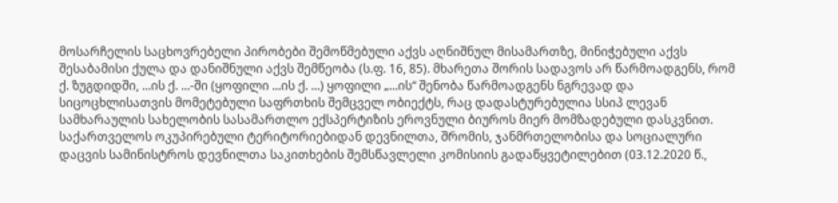მოსარჩელის საცხოვრებელი პირობები შემოწმებული აქვს აღნიშნულ მისამართზე, მინიჭებული აქვს შესაბამისი ქულა და დანიშნული აქვს შემწეობა (ს.ფ. 16, 85). მხარეთა შორის სადავოს არ წარმოადგენს, რომ ქ. ზუგდიდში, ...ის ქ. ...-ში (ყოფილი ...ის ქ. ...) ყოფილი „...ის“ შენობა წარმოადგენს ნგრევად და სიცოცხლისათვის მომეტებული საფრთხის შემცველ ობიექტს, რაც დადასტურებულია სსიპ ლევან სამხარაულის სახელობის სასამართლო ექსპერტიზის ეროვნული ბიუროს მიერ მომზადებული დასკვნით. საქართველოს ოკუპირებული ტერიტორიებიდან დევნილთა, შრომის, ჯანმრთელობისა და სოციალური დაცვის სამინისტროს დევნილთა საკითხების შემსწავლელი კომისიის გადაწყვეტილებით (03.12.2020 წ.,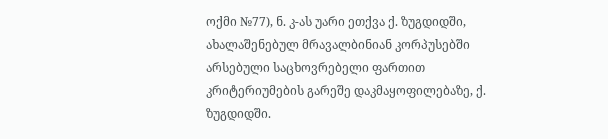ოქმი №77), ნ. კ-ას უარი ეთქვა ქ. ზუგდიდში, ახალაშენებულ მრავალბინიან კორპუსებში არსებული საცხოვრებელი ფართით კრიტერიუმების გარეშე დაკმაყოფილებაზე, ქ. ზუგდიდში.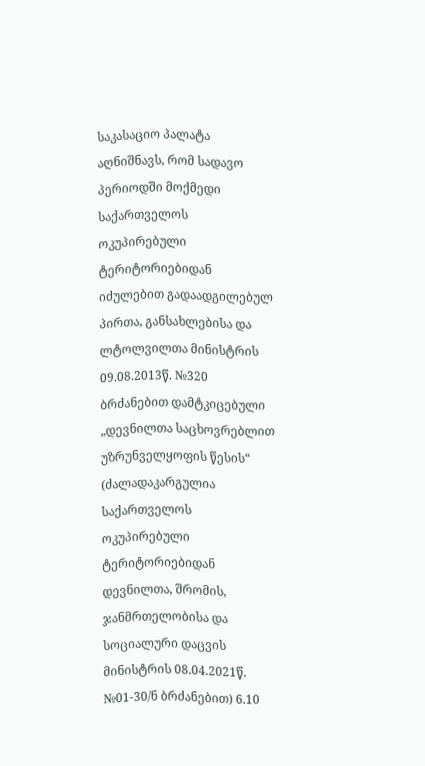საკასაციო პალატა აღნიშნავს, რომ სადავო პერიოდში მოქმედი საქართველოს ოკუპირებული ტერიტორიებიდან იძულებით გადაადგილებულ პირთა, განსახლებისა და ლტოლვილთა მინისტრის 09.08.2013წ. №320 ბრძანებით დამტკიცებული „დევნილთა საცხოვრებლით უზრუნველყოფის წესის“ (ძალადაკარგულია საქართველოს ოკუპირებული ტერიტორიებიდან დევნილთა, შრომის, ჯანმრთელობისა და სოციალური დაცვის მინისტრის 08.04.2021წ. №01-30/ნ ბრძანებით) 6.10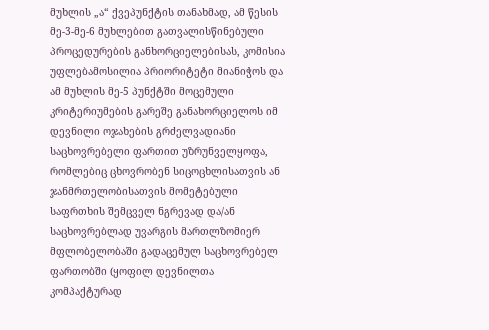მუხლის „ა“ ქვეპუნქტის თანახმად, ამ წესის მე-3-მე-6 მუხლებით გათვალისწინებული პროცედურების განხორციელებისას, კომისია უფლებამოსილია პრიორიტეტი მიანიჭოს და ამ მუხლის მე-5 პუნქტში მოცემული კრიტერიუმების გარეშე განახორციელოს იმ დევნილი ოჯახების გრძელვადიანი საცხოვრებელი ფართით უზრუნველყოფა, რომლებიც ცხოვრობენ სიცოცხლისათვის ან ჯანმრთელობისათვის მომეტებული საფრთხის შემცველ ნგრევად და/ან საცხოვრებლად უვარგის მართლზომიერ მფლობელობაში გადაცემულ საცხოვრებელ ფართობში (ყოფილ დევნილთა კომპაქტურად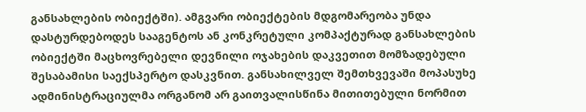განსახლების ობიექტში). ამგვარი ობიექტების მდგომარეობა უნდა დასტურდებოდეს სააგენტოს ან კონკრეტული კომპაქტურად განსახლების ობიექტში მაცხოვრებელი დევნილი ოჯახების დაკვეთით მომზადებული შესაბამისი საექსპერტო დასკვნით. განსახილველ შემთხვევაში მოპასუხე ადმინისტრაციულმა ორგანომ არ გაითვალისწინა მითითებული ნორმით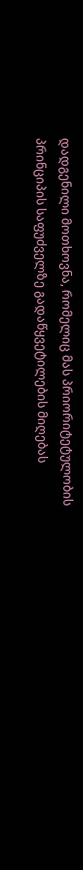დადგენილი მოთხოვნა, რომელიც მას პრიორიტეტულობის პრინციპის საფუძველზე გადაწყვეტილების მიღებას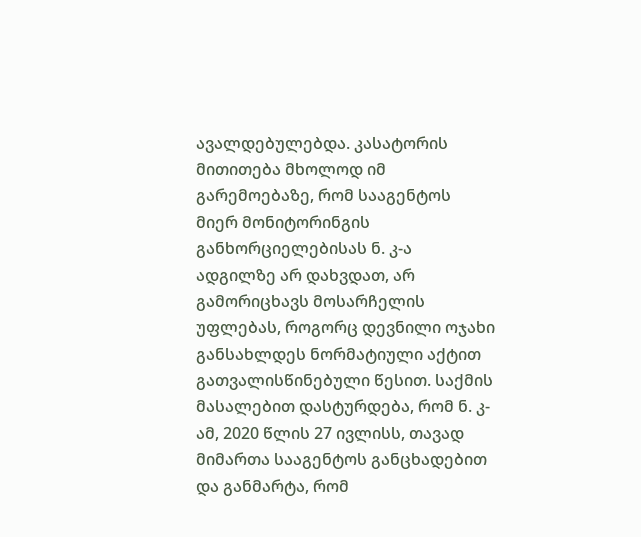ავალდებულებდა. კასატორის მითითება მხოლოდ იმ გარემოებაზე, რომ სააგენტოს მიერ მონიტორინგის განხორციელებისას ნ. კ-ა ადგილზე არ დახვდათ, არ გამორიცხავს მოსარჩელის უფლებას, როგორც დევნილი ოჯახი განსახლდეს ნორმატიული აქტით გათვალისწინებული წესით. საქმის მასალებით დასტურდება, რომ ნ. კ-ამ, 2020 წლის 27 ივლისს, თავად მიმართა სააგენტოს განცხადებით და განმარტა, რომ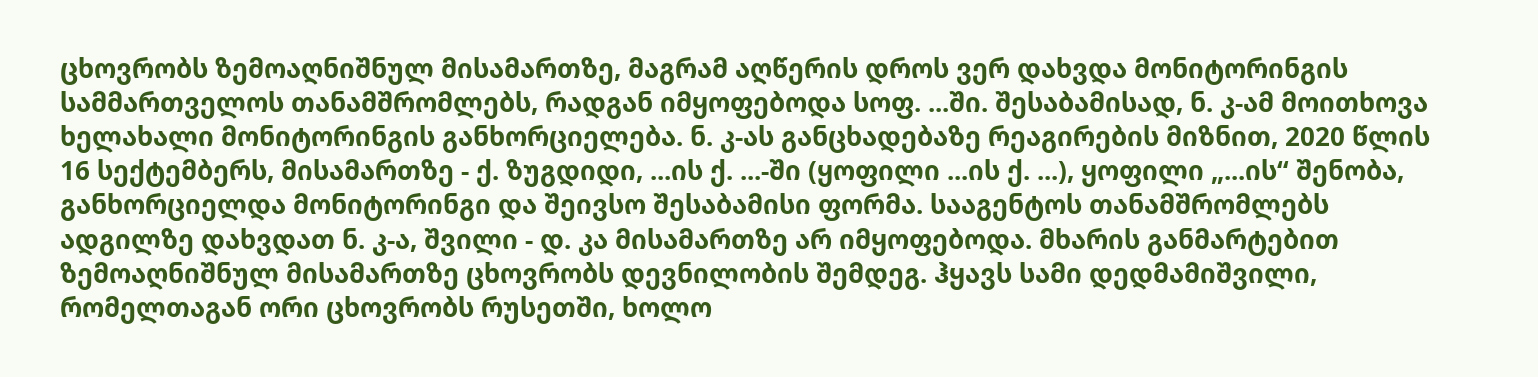ცხოვრობს ზემოაღნიშნულ მისამართზე, მაგრამ აღწერის დროს ვერ დახვდა მონიტორინგის სამმართველოს თანამშრომლებს, რადგან იმყოფებოდა სოფ. ...ში. შესაბამისად, ნ. კ-ამ მოითხოვა ხელახალი მონიტორინგის განხორციელება. ნ. კ-ას განცხადებაზე რეაგირების მიზნით, 2020 წლის 16 სექტემბერს, მისამართზე - ქ. ზუგდიდი, ...ის ქ. ...-ში (ყოფილი ...ის ქ. ...), ყოფილი „...ის“ შენობა, განხორციელდა მონიტორინგი და შეივსო შესაბამისი ფორმა. სააგენტოს თანამშრომლებს ადგილზე დახვდათ ნ. კ-ა, შვილი - დ. კა მისამართზე არ იმყოფებოდა. მხარის განმარტებით ზემოაღნიშნულ მისამართზე ცხოვრობს დევნილობის შემდეგ. ჰყავს სამი დედმამიშვილი, რომელთაგან ორი ცხოვრობს რუსეთში, ხოლო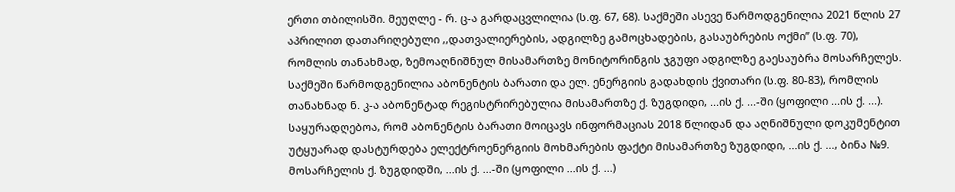ერთი თბილისში. მეუღლე - რ. ც-ა გარდაცვლილია (ს.ფ. 67, 68). საქმეში ასევე წარმოდგენილია 2021 წლის 27 აპრილით დათარიღებული ,,დათვალიერების, ადგილზე გამოცხადების, გასაუბრების ოქმი’’ (ს.ფ. 70), რომლის თანახმად, ზემოაღნიშნულ მისამართზე მონიტორინგის ჯგუფი ადგილზე გაესაუბრა მოსარჩელეს. საქმეში წარმოდგენილია აბონენტის ბარათი და ელ. ენერგიის გადახდის ქვითარი (ს.ფ. 80-83), რომლის თანახნად ნ. კ-ა აბონენტად რეგისტრირებულია მისამართზე ქ. ზუგდიდი, ...ის ქ. ...-ში (ყოფილი ...ის ქ. ...). საყურადღებოა, რომ აბონენტის ბარათი მოიცავს ინფორმაციას 2018 წლიდან და აღნიშნული დოკუმენტით უტყუარად დასტურდება ელექტროენერგიის მოხმარების ფაქტი მისამართზე ზუგდიდი, ...ის ქ. ..., ბინა №9. მოსარჩელის ქ. ზუგდიდში, ...ის ქ. ...-ში (ყოფილი ...ის ქ. ...)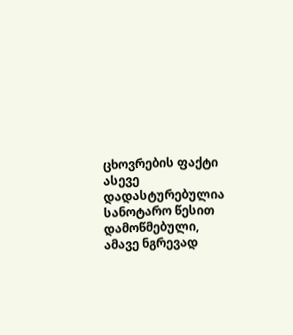ცხოვრების ფაქტი ასევე დადასტურებულია სანოტარო წესით დამოწმებული, ამავე ნგრევად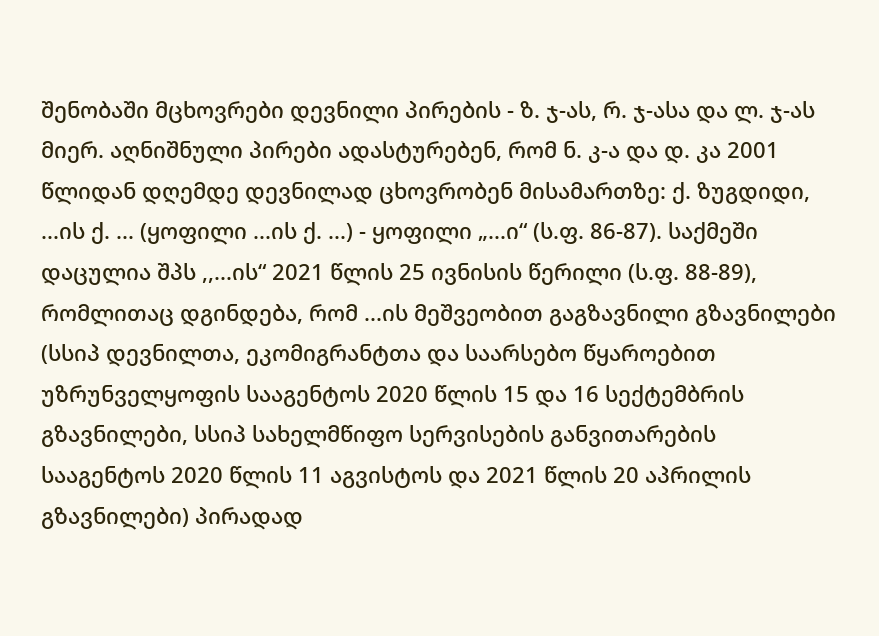შენობაში მცხოვრები დევნილი პირების - ზ. ჯ-ას, რ. ჯ-ასა და ლ. ჯ-ას მიერ. აღნიშნული პირები ადასტურებენ, რომ ნ. კ-ა და დ. კა 2001 წლიდან დღემდე დევნილად ცხოვრობენ მისამართზე: ქ. ზუგდიდი, ...ის ქ. ... (ყოფილი ...ის ქ. ...) - ყოფილი „...ი“ (ს.ფ. 86-87). საქმეში დაცულია შპს ,,...ის“ 2021 წლის 25 ივნისის წერილი (ს.ფ. 88-89), რომლითაც დგინდება, რომ ...ის მეშვეობით გაგზავნილი გზავნილები (სსიპ დევნილთა, ეკომიგრანტთა და საარსებო წყაროებით უზრუნველყოფის სააგენტოს 2020 წლის 15 და 16 სექტემბრის გზავნილები, სსიპ სახელმწიფო სერვისების განვითარების სააგენტოს 2020 წლის 11 აგვისტოს და 2021 წლის 20 აპრილის გზავნილები) პირადად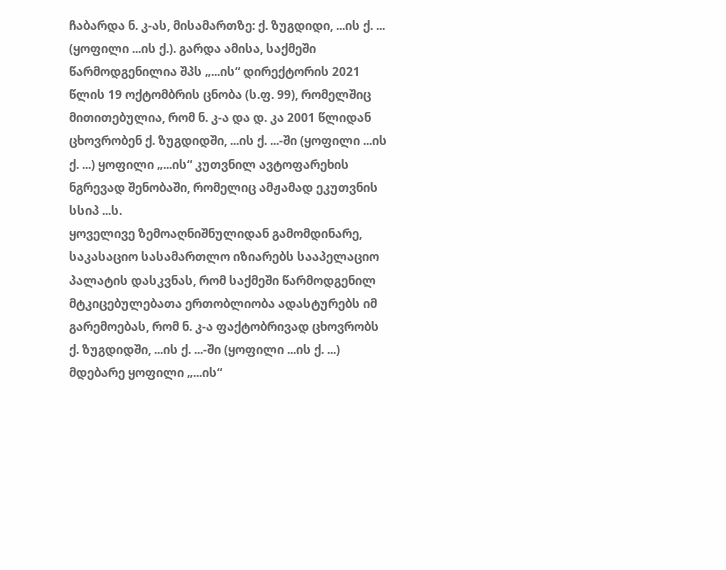ჩაბარდა ნ. კ-ას, მისამართზე: ქ. ზუგდიდი, ...ის ქ. ... (ყოფილი ...ის ქ.). გარდა ამისა, საქმეში წარმოდგენილია შპს „...ის“ დირექტორის 2021 წლის 19 ოქტომბრის ცნობა (ს.ფ. 99), რომელშიც მითითებულია, რომ ნ. კ-ა და დ. კა 2001 წლიდან ცხოვრობენ ქ. ზუგდიდში, ...ის ქ. ...-ში (ყოფილი ...ის ქ. ...) ყოფილი „...ის“ კუთვნილ ავტოფარეხის ნგრევად შენობაში, რომელიც ამჟამად ეკუთვნის სსიპ ...ს.
ყოველივე ზემოაღნიშნულიდან გამომდინარე, საკასაციო სასამართლო იზიარებს სააპელაციო პალატის დასკვნას, რომ საქმეში წარმოდგენილ მტკიცებულებათა ერთობლიობა ადასტურებს იმ გარემოებას, რომ ნ. კ-ა ფაქტობრივად ცხოვრობს ქ. ზუგდიდში, ...ის ქ. ...-ში (ყოფილი ...ის ქ. ...) მდებარე ყოფილი „...ის“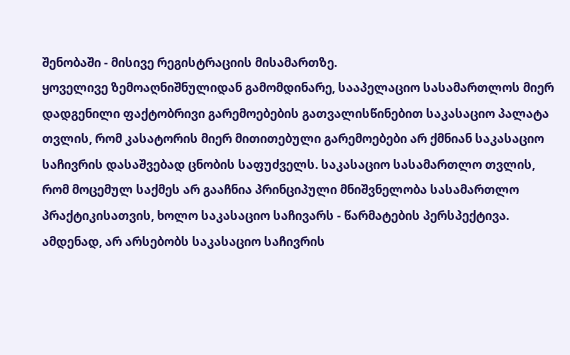შენობაში - მისივე რეგისტრაციის მისამართზე.
ყოველივე ზემოაღნიშნულიდან გამომდინარე, სააპელაციო სასამართლოს მიერ დადგენილი ფაქტობრივი გარემოებების გათვალისწინებით საკასაციო პალატა თვლის, რომ კასატორის მიერ მითითებული გარემოებები არ ქმნიან საკასაციო საჩივრის დასაშვებად ცნობის საფუძველს. საკასაციო სასამართლო თვლის, რომ მოცემულ საქმეს არ გააჩნია პრინციპული მნიშვნელობა სასამართლო პრაქტიკისათვის, ხოლო საკასაციო საჩივარს - წარმატების პერსპექტივა. ამდენად, არ არსებობს საკასაციო საჩივრის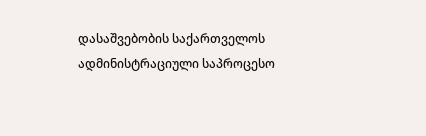დასაშვებობის საქართველოს ადმინისტრაციული საპროცესო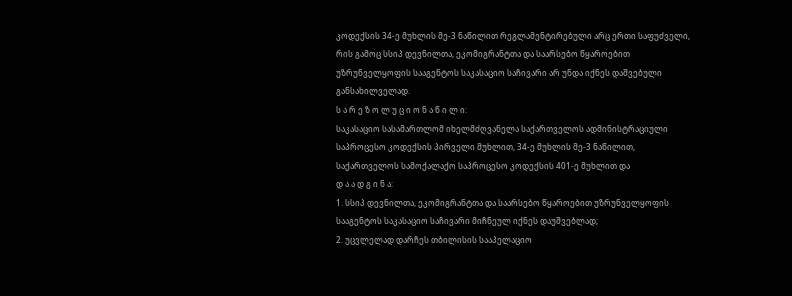კოდექსის 34-ე მუხლის მე-3 ნაწილით რეგლამენტირებული არც ერთი საფუძველი, რის გამოც სსიპ დევნილთა, ეკომიგრანტთა და საარსებო წყაროებით უზრუნველყოფის სააგენტოს საკასაციო საჩივარი არ უნდა იქნეს დაშვებული განსახილველად.
ს ა რ ე ზ ო ლ უ ც ი ო ნ ა წ ი ლ ი:
საკასაციო სასამართლომ იხელმძღვანელა საქართველოს ადმინისტრაციული საპროცესო კოდექსის პირველი მუხლით, 34-ე მუხლის მე-3 ნაწილით, საქართველოს სამოქალაქო საპროცესო კოდექსის 401-ე მუხლით და
დ ა ა დ გ ი ნ ა:
1. სსიპ დევნილთა, ეკომიგრანტთა და საარსებო წყაროებით უზრუნველყოფის სააგენტოს საკასაციო საჩივარი მიჩნეულ იქნეს დაუშვებლად;
2. უცვლელად დარჩეს თბილისის სააპელაციო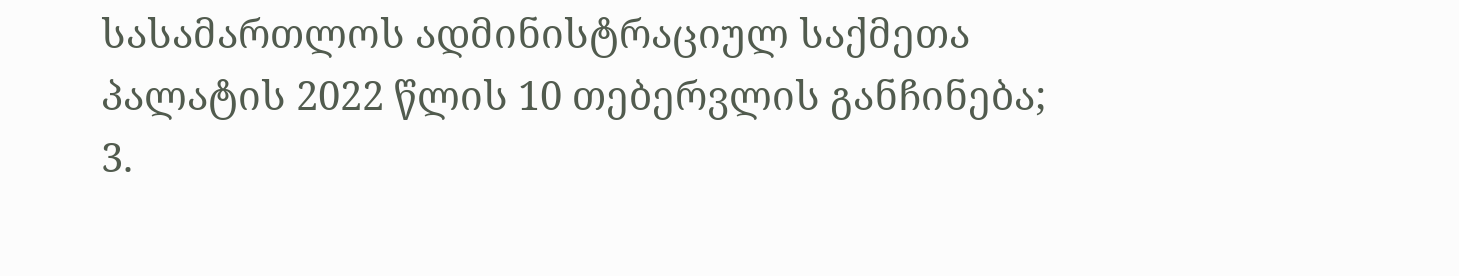სასამართლოს ადმინისტრაციულ საქმეთა პალატის 2022 წლის 10 თებერვლის განჩინება;
3.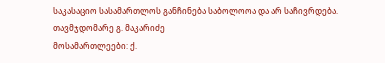საკასაციო სასამართლოს განჩინება საბოლოოა და არ საჩივრდება.
თავმჯდომარე გ. მაკარიძე
მოსამართლეები: ქ.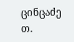ცინცაძე
თ.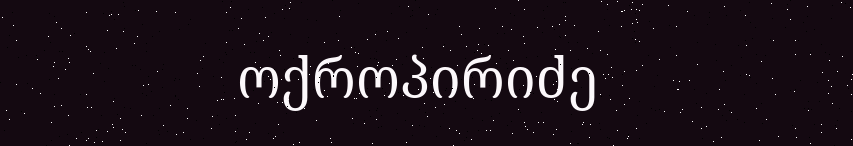ოქროპირიძე